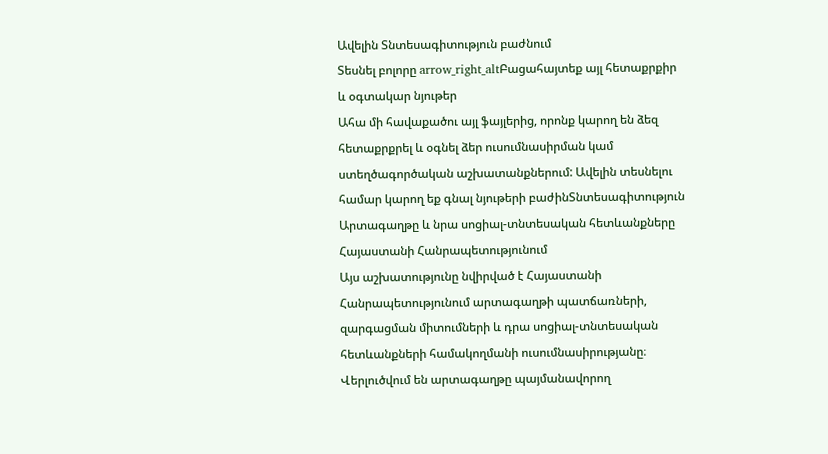Ավելին Տնտեսագիտություն բաժնում
Տեսնել բոլորը arrow_right_altԲացահայտեք այլ հետաքրքիր և օգտակար նյութեր
Ահա մի հավաքածու այլ ֆայլերից, որոնք կարող են ձեզ հետաքրքրել և օգնել ձեր ուսումնասիրման կամ ստեղծագործական աշխատանքներում: Ավելին տեսնելու համար կարող եք գնալ նյութերի բաժինՏնտեսագիտություն
Արտագաղթը և նրա սոցիալ-տնտեսական հետևանքները Հայաստանի Հանրապետությունում
Այս աշխատությունը նվիրված է Հայաստանի Հանրապետությունում արտագաղթի պատճառների, զարգացման միտումների և դրա սոցիալ-տնտեսական հետևանքների համակողմանի ուսումնասիրությանը։ Վերլուծվում են արտագաղթը պայմանավորող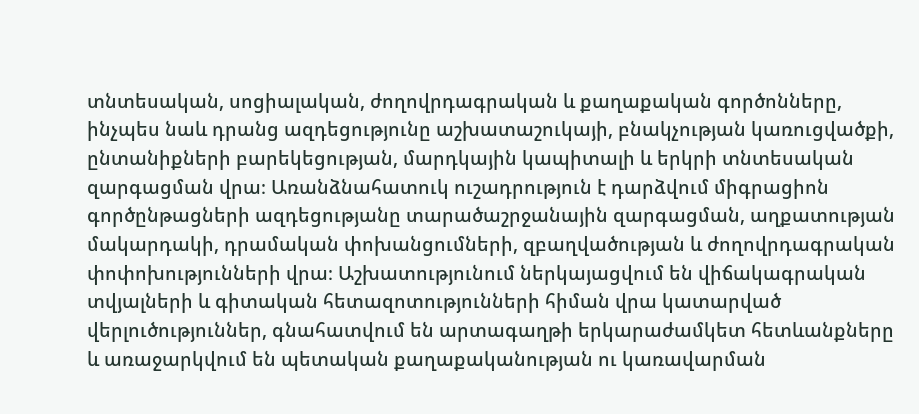տնտեսական, սոցիալական, ժողովրդագրական և քաղաքական գործոնները, ինչպես նաև դրանց ազդեցությունը աշխատաշուկայի, բնակչության կառուցվածքի, ընտանիքների բարեկեցության, մարդկային կապիտալի և երկրի տնտեսական զարգացման վրա։ Առանձնահատուկ ուշադրություն է դարձվում միգրացիոն գործընթացների ազդեցությանը տարածաշրջանային զարգացման, աղքատության մակարդակի, դրամական փոխանցումների, զբաղվածության և ժողովրդագրական փոփոխությունների վրա։ Աշխատությունում ներկայացվում են վիճակագրական տվյալների և գիտական հետազոտությունների հիման վրա կատարված վերլուծություններ, գնահատվում են արտագաղթի երկարաժամկետ հետևանքները և առաջարկվում են պետական քաղաքականության ու կառավարման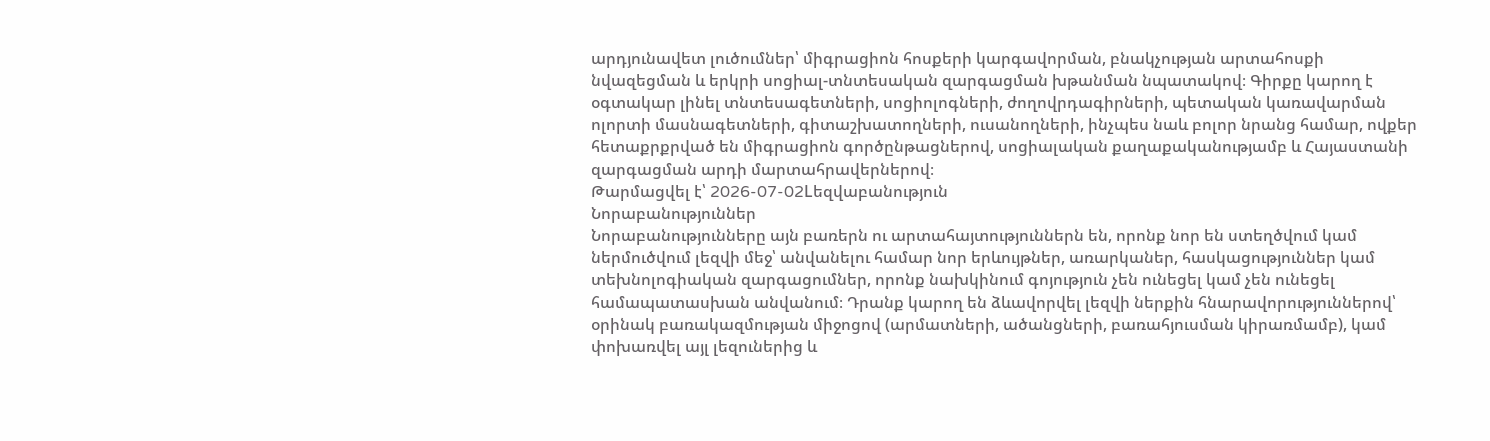արդյունավետ լուծումներ՝ միգրացիոն հոսքերի կարգավորման, բնակչության արտահոսքի նվազեցման և երկրի սոցիալ-տնտեսական զարգացման խթանման նպատակով։ Գիրքը կարող է օգտակար լինել տնտեսագետների, սոցիոլոգների, ժողովրդագիրների, պետական կառավարման ոլորտի մասնագետների, գիտաշխատողների, ուսանողների, ինչպես նաև բոլոր նրանց համար, ովքեր հետաքրքրված են միգրացիոն գործընթացներով, սոցիալական քաղաքականությամբ և Հայաստանի զարգացման արդի մարտահրավերներով։
Թարմացվել է՝ 2026-07-02Lեզվաբանություն
Նորաբանություններ
Նորաբանությունները այն բառերն ու արտահայտություններն են, որոնք նոր են ստեղծվում կամ ներմուծվում լեզվի մեջ՝ անվանելու համար նոր երևույթներ, առարկաներ, հասկացություններ կամ տեխնոլոգիական զարգացումներ, որոնք նախկինում գոյություն չեն ունեցել կամ չեն ունեցել համապատասխան անվանում։ Դրանք կարող են ձևավորվել լեզվի ներքին հնարավորություններով՝ օրինակ բառակազմության միջոցով (արմատների, ածանցների, բառահյուսման կիրառմամբ), կամ փոխառվել այլ լեզուներից և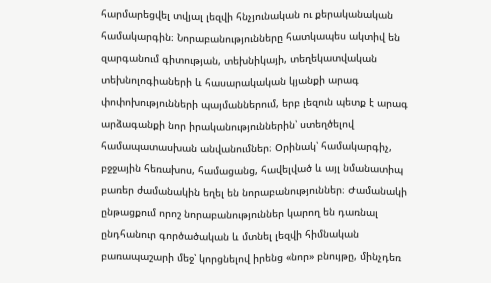հարմարեցվել տվյալ լեզվի հնչյունական ու քերականական համակարգին։ Նորաբանությունները հատկապես ակտիվ են զարգանում գիտության, տեխնիկայի, տեղեկատվական տեխնոլոգիաների և հասարակական կյանքի արագ փոփոխությունների պայմաններում, երբ լեզուն պետք է արագ արձագանքի նոր իրականություններին՝ ստեղծելով համապատասխան անվանումներ։ Օրինակ՝ համակարգիչ, բջջային հեռախոս, համացանց, հավելված և այլ նմանատիպ բառեր ժամանակին եղել են նորաբանություններ։ Ժամանակի ընթացքում որոշ նորաբանություններ կարող են դառնալ ընդհանուր գործածական և մտնել լեզվի հիմնական բառապաշարի մեջ՝ կորցնելով իրենց «նոր» բնույթը, մինչդեռ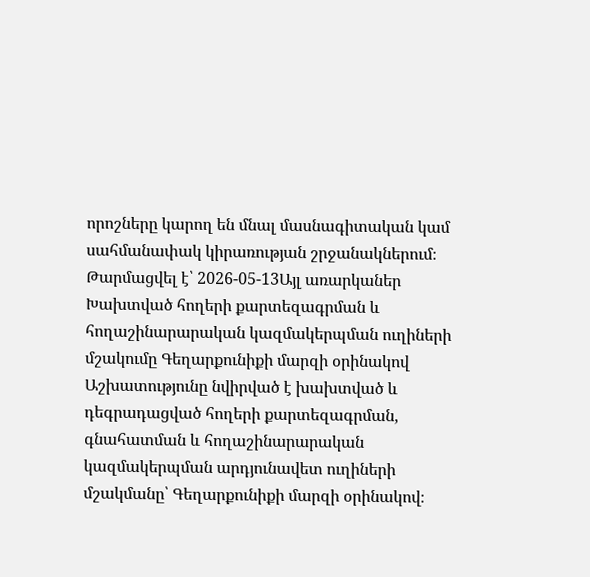որոշները կարող են մնալ մասնագիտական կամ սահմանափակ կիրառության շրջանակներում։
Թարմացվել է՝ 2026-05-13Այլ առարկաներ
Խախտված հողերի քարտեզագրման և հողաշինարարական կազմակերպման ուղիների մշակումը Գեղարքունիքի մարզի օրինակով
Աշխատությունը նվիրված է խախտված և դեգրադացված հողերի քարտեզագրման, գնահատման և հողաշինարարական կազմակերպման արդյունավետ ուղիների մշակմանը՝ Գեղարքունիքի մարզի օրինակով։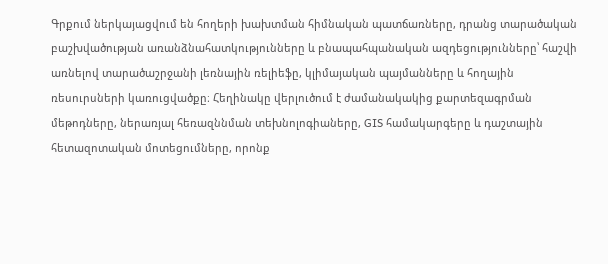Գրքում ներկայացվում են հողերի խախտման հիմնական պատճառները, դրանց տարածական բաշխվածության առանձնահատկությունները և բնապահպանական ազդեցությունները՝ հաշվի առնելով տարածաշրջանի լեռնային ռելիեֆը, կլիմայական պայմանները և հողային ռեսուրսների կառուցվածքը։ Հեղինակը վերլուծում է ժամանակակից քարտեզագրման մեթոդները, ներառյալ հեռազննման տեխնոլոգիաները, GIS համակարգերը և դաշտային հետազոտական մոտեցումները, որոնք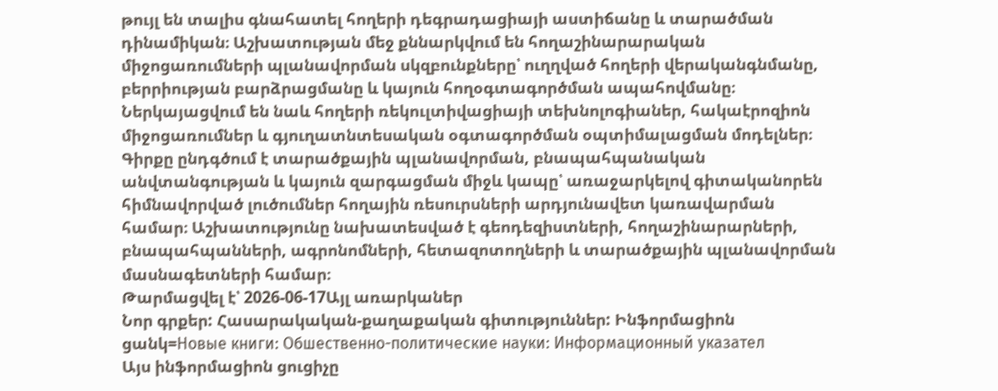թույլ են տալիս գնահատել հողերի դեգրադացիայի աստիճանը և տարածման դինամիկան։ Աշխատության մեջ քննարկվում են հողաշինարարական միջոցառումների պլանավորման սկզբունքները՝ ուղղված հողերի վերականգնմանը, բերրիության բարձրացմանը և կայուն հողօգտագործման ապահովմանը։ Ներկայացվում են նաև հողերի ռեկուլտիվացիայի տեխնոլոգիաներ, հակաէրոզիոն միջոցառումներ և գյուղատնտեսական օգտագործման օպտիմալացման մոդելներ։ Գիրքը ընդգծում է տարածքային պլանավորման, բնապահպանական անվտանգության և կայուն զարգացման միջև կապը՝ առաջարկելով գիտականորեն հիմնավորված լուծումներ հողային ռեսուրսների արդյունավետ կառավարման համար։ Աշխատությունը նախատեսված է գեոդեզիստների, հողաշինարարների, բնապահպանների, ագրոնոմների, հետազոտողների և տարածքային պլանավորման մասնագետների համար։
Թարմացվել է՝ 2026-06-17Այլ առարկաներ
Նոր գրքեր: Հասարակական-քաղաքական գիտություններ: Ինֆորմացիոն ցանկ=Новые книги: Обшественно-политические науки: Информационный указател
Այս ինֆորմացիոն ցուցիչը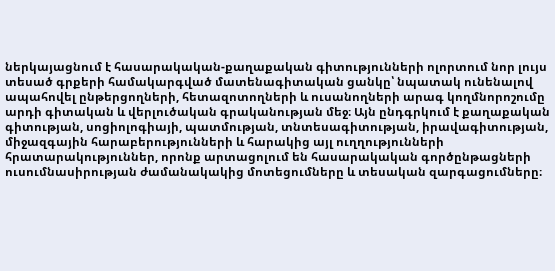ներկայացնում է հասարակական-քաղաքական գիտությունների ոլորտում նոր լույս տեսած գրքերի համակարգված մատենագիտական ցանկը՝ նպատակ ունենալով ապահովել ընթերցողների, հետազոտողների և ուսանողների արագ կողմնորոշումը արդի գիտական և վերլուծական գրականության մեջ։ Այն ընդգրկում է քաղաքական գիտության, սոցիոլոգիայի, պատմության, տնտեսագիտության, իրավագիտության, միջազգային հարաբերությունների և հարակից այլ ուղղությունների հրատարակություններ, որոնք արտացոլում են հասարակական գործընթացների ուսումնասիրության ժամանակակից մոտեցումները և տեսական զարգացումները։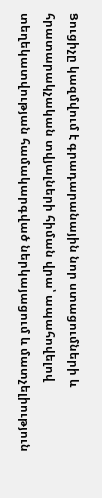Ցուցիչը կազմվում է գրադարանային նոր ստացումների և հրատարակչական տվյալների հիման վրա՝ ապահովելով տեղեկատվության համակարգված ներկայացում և մատչելիություն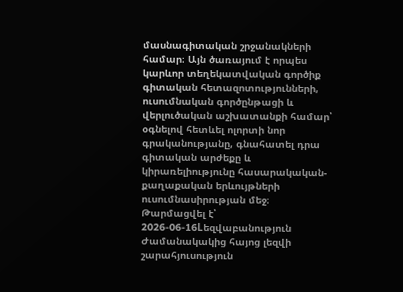մասնագիտական շրջանակների համար։ Այն ծառայում է որպես կարևոր տեղեկատվական գործիք գիտական հետազոտությունների, ուսումնական գործընթացի և վերլուծական աշխատանքի համար՝ օգնելով հետևել ոլորտի նոր գրականությանը, գնահատել դրա գիտական արժեքը և կիրառելիությունը հասարակական-քաղաքական երևույթների ուսումնասիրության մեջ։
Թարմացվել է՝ 2026-06-16Lեզվաբանություն
Ժամանակակից հայոց լեզվի շարահյուսություն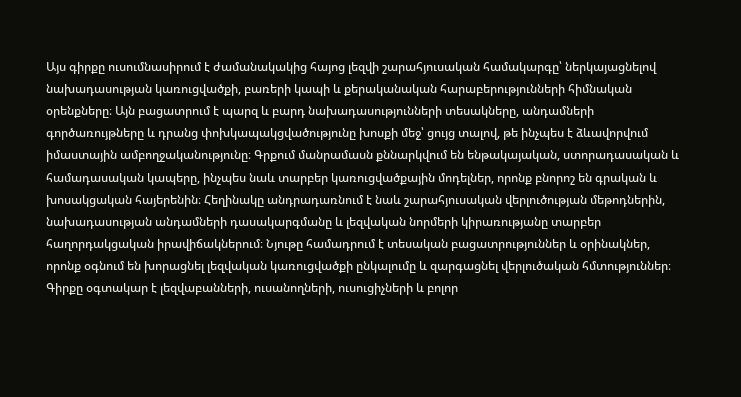Այս գիրքը ուսումնասիրում է ժամանակակից հայոց լեզվի շարահյուսական համակարգը՝ ներկայացնելով նախադասության կառուցվածքի, բառերի կապի և քերականական հարաբերությունների հիմնական օրենքները։ Այն բացատրում է պարզ և բարդ նախադասությունների տեսակները, անդամների գործառույթները և դրանց փոխկապակցվածությունը խոսքի մեջ՝ ցույց տալով, թե ինչպես է ձևավորվում իմաստային ամբողջականությունը։ Գրքում մանրամասն քննարկվում են ենթակայական, ստորադասական և համադասական կապերը, ինչպես նաև տարբեր կառուցվածքային մոդելներ, որոնք բնորոշ են գրական և խոսակցական հայերենին։ Հեղինակը անդրադառնում է նաև շարահյուսական վերլուծության մեթոդներին, նախադասության անդամների դասակարգմանը և լեզվական նորմերի կիրառությանը տարբեր հաղորդակցական իրավիճակներում։ Նյութը համադրում է տեսական բացատրություններ և օրինակներ, որոնք օգնում են խորացնել լեզվական կառուցվածքի ընկալումը և զարգացնել վերլուծական հմտություններ։ Գիրքը օգտակար է լեզվաբանների, ուսանողների, ուսուցիչների և բոլոր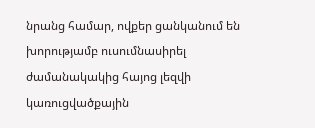նրանց համար, ովքեր ցանկանում են խորությամբ ուսումնասիրել ժամանակակից հայոց լեզվի կառուցվածքային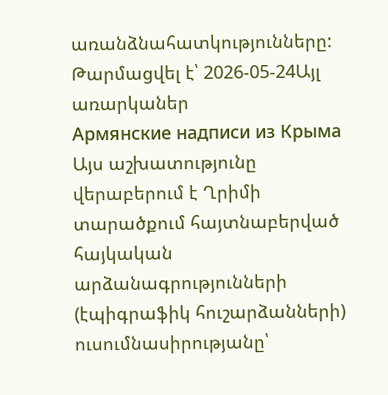առանձնահատկությունները:
Թարմացվել է՝ 2026-05-24Այլ առարկաներ
Армянские надписи из Крыма
Այս աշխատությունը վերաբերում է Ղրիմի տարածքում հայտնաբերված հայկական արձանագրությունների (էպիգրաֆիկ հուշարձանների) ուսումնասիրությանը՝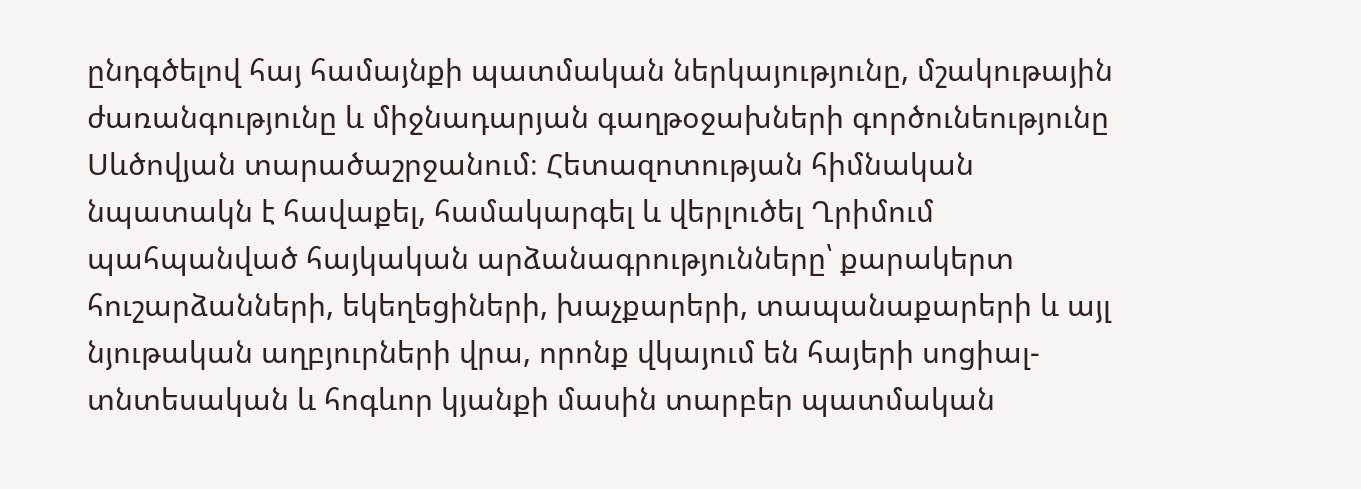ընդգծելով հայ համայնքի պատմական ներկայությունը, մշակութային ժառանգությունը և միջնադարյան գաղթօջախների գործունեությունը Սևծովյան տարածաշրջանում։ Հետազոտության հիմնական նպատակն է հավաքել, համակարգել և վերլուծել Ղրիմում պահպանված հայկական արձանագրությունները՝ քարակերտ հուշարձանների, եկեղեցիների, խաչքարերի, տապանաքարերի և այլ նյութական աղբյուրների վրա, որոնք վկայում են հայերի սոցիալ-տնտեսական և հոգևոր կյանքի մասին տարբեր պատմական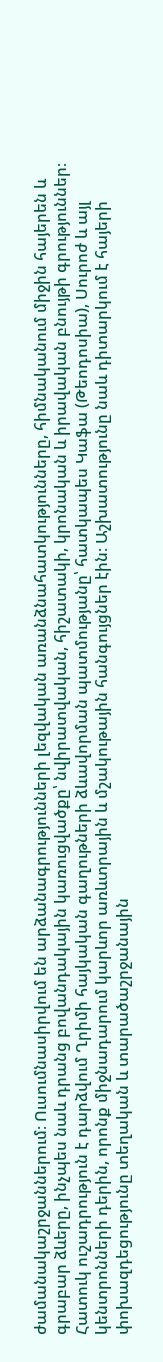ժամանակաշրջաններում։ Ուսումնասիրվում են արձանագրությունների լեզվական առանձնահատկությունները, հիմնականում միջին հայերեն և գրաբար ձևերը, ինչպես նաև դրանց բովանդակային կառուցվածքը՝ նվիրատվական, հիշատակի, կրոնական և իրավական բնույթի գրություններ։ Հատուկ ուշադրություն է դարձվում Ղրիմի հայկական գաղութների ձևավորման պատմությանը՝ հատկապես Կաֆա (Թեոդոսիա), Սուրոժ և այլ կենտրոնների դերին, որոնք միջնադարում կարևոր առևտրային և մշակութային հանգույցներ էին։ Աշխատությունը նաև դիտարկում է հայերի փոխազդեցությունը տեղական և տարածաշրջանային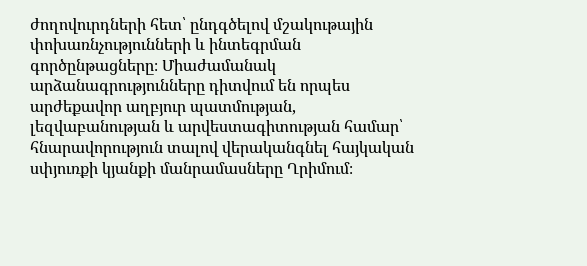ժողովուրդների հետ՝ ընդգծելով մշակութային փոխառնչությունների և ինտեգրման գործընթացները։ Միաժամանակ արձանագրությունները դիտվում են որպես արժեքավոր աղբյուր պատմության, լեզվաբանության և արվեստագիտության համար՝ հնարավորություն տալով վերականգնել հայկական սփյուռքի կյանքի մանրամասները Ղրիմում։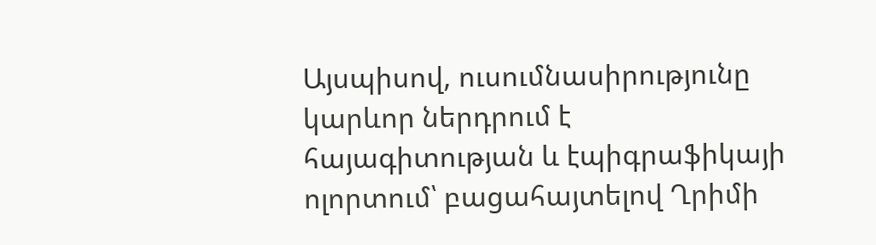Այսպիսով, ուսումնասիրությունը կարևոր ներդրում է հայագիտության և էպիգրաֆիկայի ոլորտում՝ բացահայտելով Ղրիմի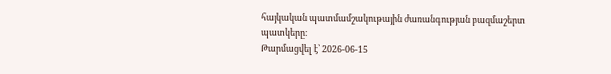հայկական պատմամշակութային ժառանգության բազմաշերտ պատկերը։
Թարմացվել է՝ 2026-06-15